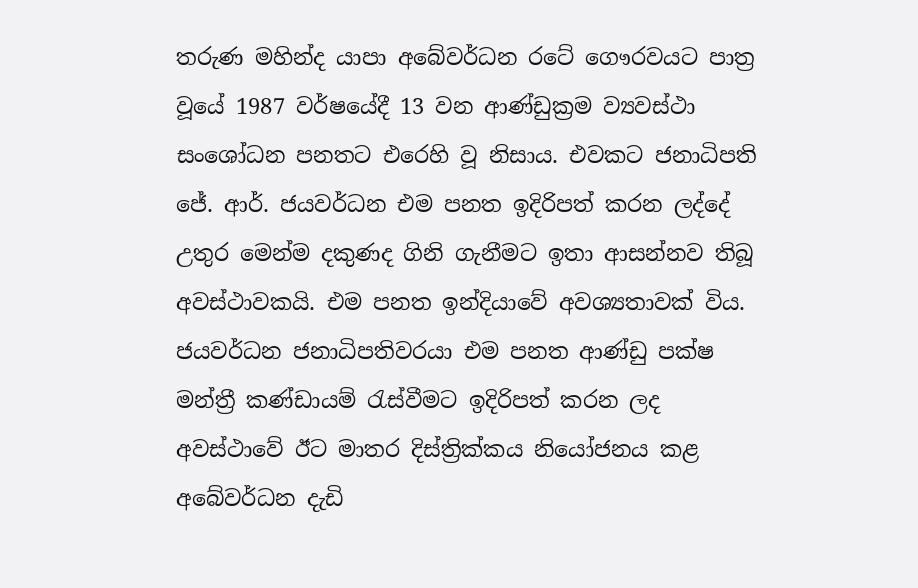තරුණ මහින්ද යාපා අබේවර්ධන රටේ ගෞරවයට පාත්‍ර වූයේ 1987 වර්ෂයේදී 13 වන ආණ්ඩුක්‍රම ව්‍යවස්ථා සංශෝධන පනතට එරෙහි වූ නිසාය. එවකට ජනාධිපති ජේ. ආර්. ජයවර්ධන එම පනත ඉදිරිපත් කරන ලද්දේ උතුර මෙන්ම දකුණද ගිනි ගැනීමට ඉතා ආසන්නව තිබූ අවස්ථාවකයි. එම පනත ඉන්දියාවේ අවශ්‍යතාවක් විය. ජයවර්ධන ජනාධිපතිවරයා එම පනත ආණ්ඩු පක්ෂ මන්ත්‍රී කණ්ඩායම් රැස්වීමට ඉදිරිපත් කරන ලද අවස්ථාවේ ඊට මාතර දිස්ත්‍රික්කය නියෝජනය කළ අබේවර්ධන දැඩි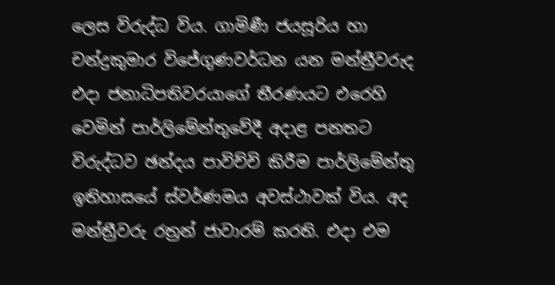ලෙස විරුද්ධ විය. ගාමිණී ජයසූරිය හා
චන්ද්‍රකුමාර විජේගුණවර්ධන යන මන්ත්‍රීවරුද එදා ජනාධිපතිවරයාගේ තීරණයට එරෙහි වෙමින් පාර්ලිමේන්තුවේදී අදාළ පනතට විරුද්ධව ඡන්දය පාවිච්චි කිරීම පාර්ලිමේන්තු ඉතිහාසයේ ස්වර්ණමය අවස්ථාවක් විය. අද මන්ත්‍රීවරු රත්‍රන් ජාවාරම් කරති. එදා එම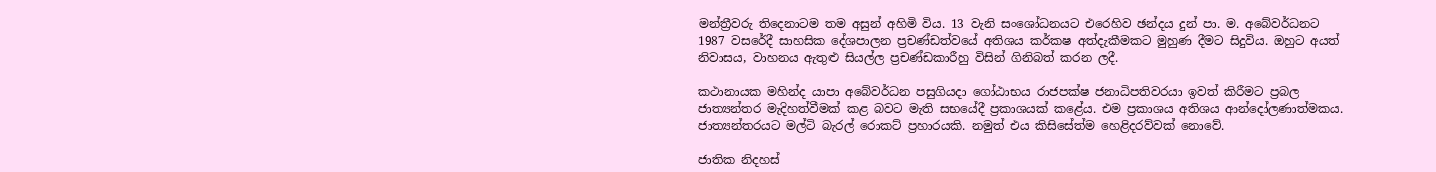මන්ත්‍රීවරු තිදෙනාටම තම අසුන් අහිමි විය. 13 වැනි සංශෝධනයට එරෙහිව ඡන්දය දුන් පා. ම. අබේවර්ධනට 1987 වසරේදී සාහසික දේශපාලන ප්‍රචණ්ඩත්වයේ අතිශය කර්කෂ අත්දැකීමකට මුහුණ දීමට සිදුවිය. ඔහුට අයත් නිවාසය, වාහනය ඇතුළු සියල්ල ප්‍රචණ්ඩකාරීහු විසින් ගිනිබත් කරන ලදී.

කථානායක මහින්ද යාපා අබේවර්ධන පසුගියදා ගෝඨාභය රාජපක්ෂ ජනාධිපතිවරයා ඉවත් කිරීමට ප්‍රබල ජාත්‍යන්තර මැදිහත්වීමක් කළ බවට මැති සභයේදී ප්‍රකාශයක් කළේය. එම ප්‍රකාශය අතිශය ආන්දෝලණාත්මකය. ජාත්‍යන්තරයට මල්ටි බැරල් රොකට් ප්‍රහාරයකි. නමුත් එය කිසිසේත්ම හෙළිදරව්වක් නොවේ.

ජාතික නිදහස්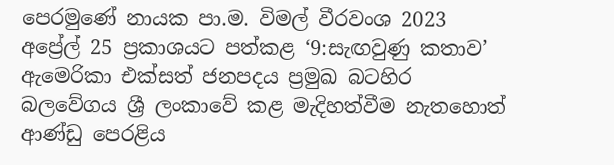පෙරමුණේ නායක පා.ම. විමල් වීරවංශ 2023 අප්‍රේල් 25 ප්‍රකාශයට පත්කළ ‘9:සැඟවුණු කතාව’ ඇමෙරිකා එක්සත් ජනපදය ප්‍රමුඛ බටහිර බලවේගය ශ්‍රී ලංකාවේ කළ මැදිහත්වීම නැතහොත් ආණ්ඩු පෙරළිය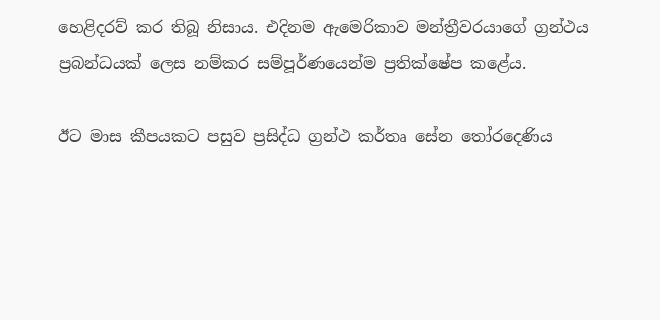හෙළිදරව් කර තිබූ නිසාය. එදිනම ඇමෙරිකාව මන්ත්‍රීවරයාගේ ග්‍රන්ථය ප්‍රබන්ධයක් ලෙස නම්කර සම්පූර්ණයෙන්ම ප්‍රතික්ෂේප කළේය.

ඊට මාස කීපයකට පසුව ප්‍රසිද්ධ ග්‍රන්ථ කර්තෘ සේන තෝරදෙණිය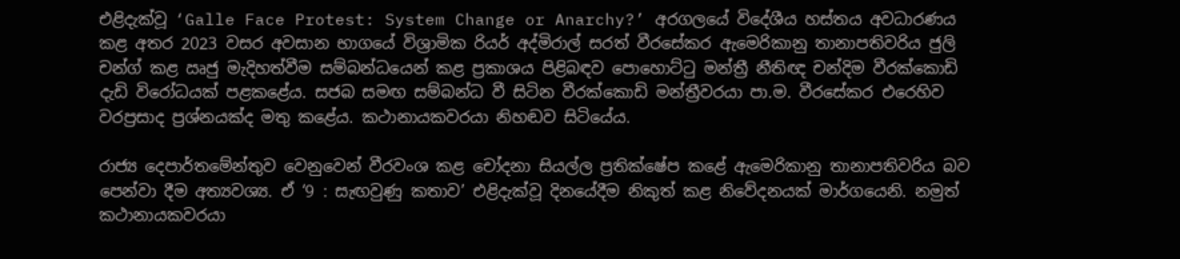එළිදැක්වූ ‘Galle Face Protest: System Change or Anarchy?’ අරගලයේ විදේශීය හස්තය අවධාරණය කළ අතර 2023 වසර අවසාන භාගයේ විශ්‍රාමික රියර් අද්මිරාල් සරත් වීරසේකර ඇමෙරිකානු තානාපතිවරිය ජුලි චන්ග් කළ ඍජු මැදිහත්වීම සම්බන්ධයෙන් කළ ප්‍රකාශය පිළිබඳව පොහොට්ටු මන්ත්‍රී නීතිඥ චන්දිම වීරක්කොඩි දැඩි විරෝධයක් පළකළේය. සජබ සමඟ සම්බන්ධ වී සිටින වීරක්කොඩි මන්ත්‍රීවරයා පා.ම. වීරසේකර එරෙහිව වරප්‍රසාද ප්‍රශ්නයක්ද මතු කළේය. කථානායකවරයා නිහඬව සිටියේය.

රාජ්‍ය දෙපාර්තමේන්තුව වෙනුවෙන් වීරවංශ කළ චෝදනා සියල්ල ප්‍රතික්ෂේප කළේ ඇමෙරිකානු තානාපතිවරිය බව පෙන්වා දීම අත්‍යවශ්‍ය. ඒ ‘9 : සැඟවුණු කතාව’ එළිදැක්වූ දිනයේදීම නිකුත් කළ නිවේදනයක් මාර්ගයෙනි. නමුත් කථානායකවරයා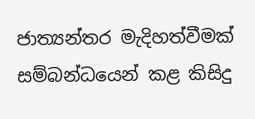ජාත්‍යන්තර මැදිහත්වීමක් සම්බන්ධයෙන් කළ කිසිදු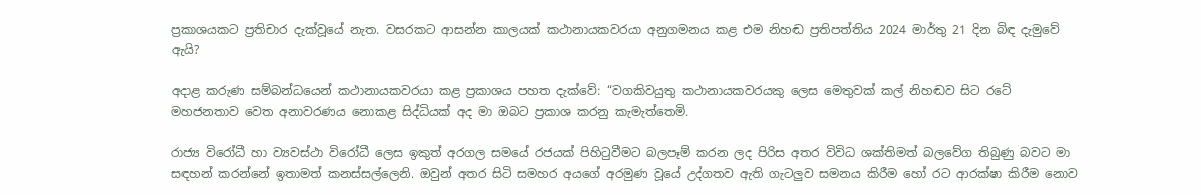ප්‍රකාශයකට ප්‍රතිචාර දැක්වූයේ නැත. වසරකට ආසන්න කාලයක් කථානායකවරයා අනුගමනය කළ එම නිහඬ ප්‍රතිපත්තිය 2024 මාර්තු 21 දින බිඳ දැමුවේ ඇයි?

අදාළ කරුණ සම්බන්ධයෙන් කථානායකවරයා කළ ප්‍රකාශය පහත දැක්වේ: “වගකිවයුතු කථානායකවරයකු ලෙස මෙතුවක් කල් නිහඬව සිට රටේ මහජනතාව වෙත අනාවරණය නොකළ සිද්ධියක් අද මා ඔබට ප්‍රකාශ කරනු කැමැත්තෙමි.

රාජ්‍ය විරෝධී හා ව්‍යවස්ථා විරෝධී ලෙස ඉකුත් අරගල සමයේ රජයක් පිහිටුවීමට බලපෑම් කරන ලද පිරිස අතර විවිධ ශක්තිමත් බලවේග තිබුණු බවට මා සඳහන් කරන්නේ ඉතාමත් කනස්සල්ලෙනි. ඔවුන් අතර සිටි සමහර අයගේ අරමුණ වූයේ උද්ගතව ඇති ගැටලුව සමනය කිරීම හෝ රට ආරක්ෂා කිරීම නොව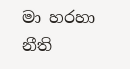මා හරහා නීති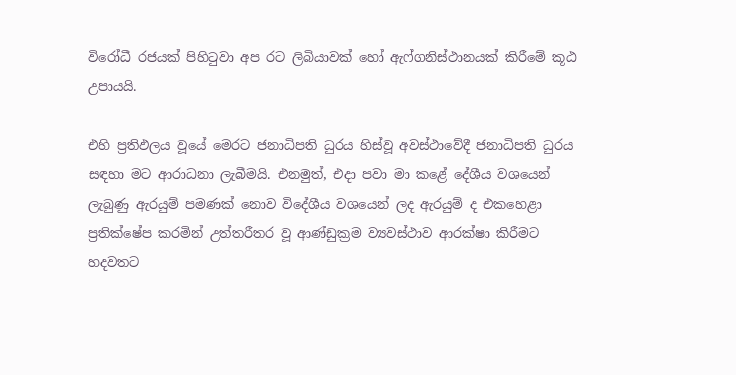විරෝධී රජයක් පිහිටුවා අප රට ලිබියාවක් හෝ ඇෆ්ගනිස්ථානයක් කිරීමේ කූඨ උපායයි.

එහි ප්‍රතිඵලය වූයේ මෙරට ජනාධිපති ධුරය හිස්වූ අවස්ථාවේදී ජනාධිපති ධුරය සඳහා මට ආරාධනා ලැබීමයි. එනමුත්, එදා පවා මා කළේ දේශීය වශයෙන් ලැබුණු ඇරයුම් පමණක් නොව විදේශීය වශයෙන් ලද ඇරයුම් ද එකහෙළා ප්‍රතික්ෂේප කරමින් උත්තරීතර වූ ආණ්ඩුක්‍රම ව්‍යවස්ථාව ආරක්ෂා කිරීමට හදවතට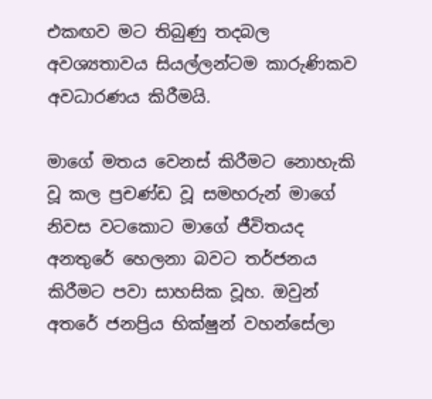එකඟව මට තිබුණු තදබල අවශ්‍යතාවය සියල්ලන්ටම කාරුණිකව අවධාරණය කිරීමයි.

මාගේ මතය වෙනස් කිරීමට නොහැකි වූ කල ප්‍රචණ්ඩ වූ සමහරුන් මාගේ නිවස වටකොට මාගේ ජීවිතයද අනතුරේ හෙලනා බවට තර්ජනය කිරීමට පවා සාහසික වූහ. ඔවුන් අතරේ ජනප්‍රිය භික්ෂුන් වහන්සේලා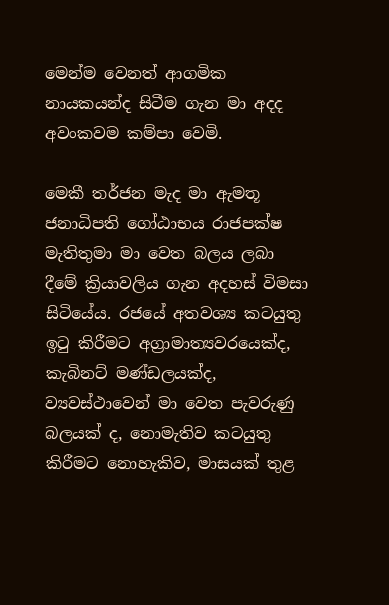මෙන්ම වෙනත් ආගමික නායකයන්ද සිටීම ගැන මා අදද අවංකවම කම්පා වෙමි.

මෙකී තර්ජන මැද මා ඇමතූ ජනාධිපති ගෝඨාභය රාජපක්ෂ මැතිතුමා මා වෙත බලය ලබා දීමේ ක්‍රියාවලිය ගැන අදහස් විමසා සිටියේය. රජයේ අතවශ්‍ය කටයුතු ඉටු කිරීමට අග්‍රාමාත්‍යවරයෙක්ද, කැබිනට් මණ්ඩලයක්ද, ව්‍යවස්ථාවෙන් මා වෙත පැවරුණු බලයක් ද, නොමැතිව කටයුතු කිරීමට නොහැකිව, මාසයක් තුළ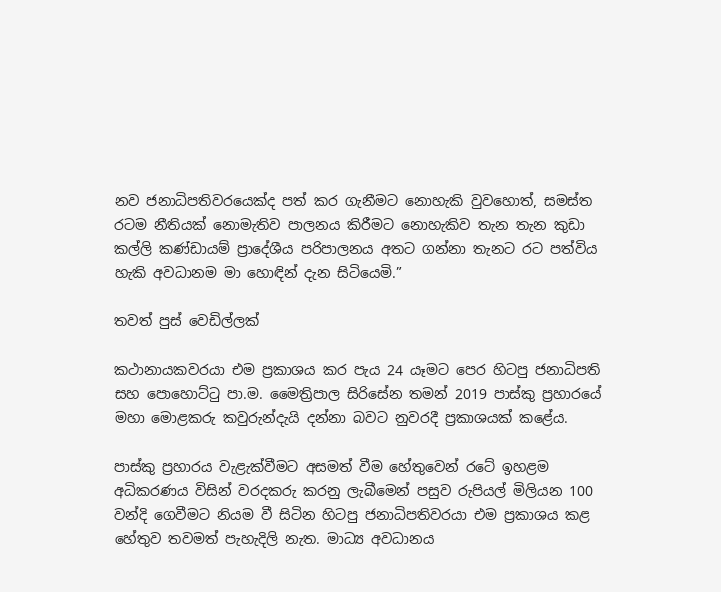නව ජනාධිපතිවරයෙක්ද පත් කර ගැනීමට නොහැකි වුවහොත්, සමස්ත රටම නීතියක් නොමැතිව පාලනය කිරීමට නොහැකිව තැන තැන කුඩා කල්ලි කණ්ඩායම් ප්‍රාදේශීය පරිපාලනය අතට ගන්නා තැනට රට පත්විය හැකි අවධානම මා හොඳින් දැන සිටියෙමි.”

තවත් පුස් වෙඩිල්ලක්

කථානායකවරයා එම ප්‍රකාශය කර පැය 24 යෑමට පෙර හිටපු ජනාධිපති සහ පොහොට්ටු පා.ම. මෛත්‍රිපාල සිරිසේන තමන් 2019 පාස්කු ප්‍රහාරයේ මහා මොළකරු කවුරුන්දැයි දන්නා බවට නුවරදී ප්‍රකාශයක් කළේය.

පාස්කු ප්‍රහාරය වැළැක්වීමට අසමත් වීම හේතුවෙන් රටේ ඉහළම අධිකරණය විසින් වරදකරු කරනු ලැබීමෙන් පසුව රුපියල් මිලියන 100 වන්දි ගෙවීමට නියම වී සිටින හිටපු ජනාධිපතිවරයා එම ප්‍රකාශය කළ හේතුව තවමත් පැහැදිලි නැත. මාධ්‍ය අවධානය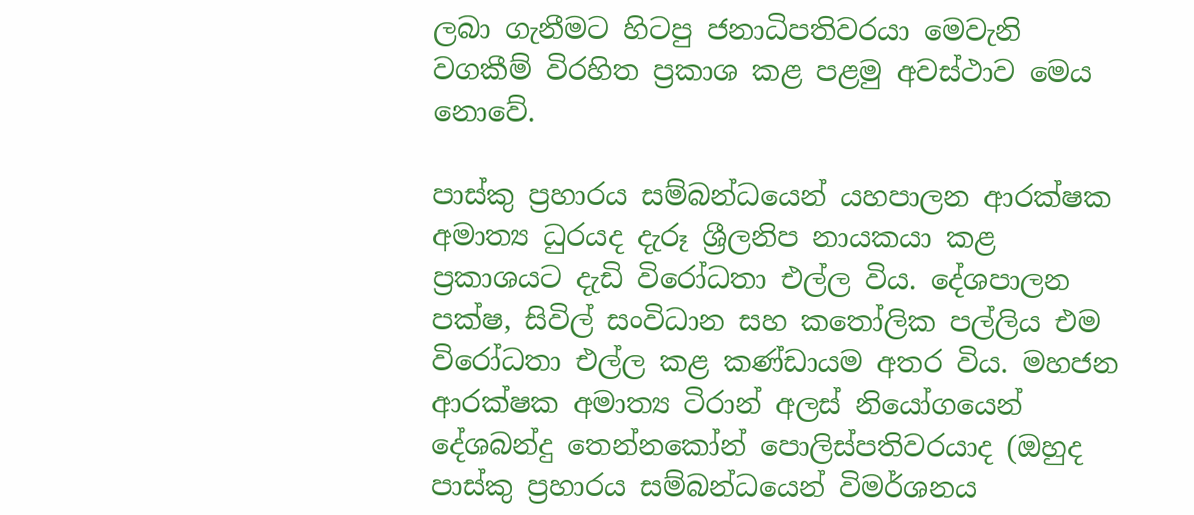ලබා ගැනීමට හිටපු ජනාධිපතිවරයා මෙවැනි වගකීම් විරහිත ප්‍රකාශ කළ පළමු අවස්ථාව මෙය නොවේ.

පාස්කු ප්‍රහාරය සම්බන්ධයෙන් යහපාලන ආරක්ෂක අමාත්‍ය ධුරයද දැරූ ශ්‍රීලනිප නායකයා කළ ප්‍රකාශයට දැඩි විරෝධතා එල්ල විය. දේශපාලන පක්ෂ, සිවිල් සංවිධාන සහ කතෝලික පල්ලිය එම විරෝධතා එල්ල කළ කණ්ඩායම අතර විය. මහජන ආරක්ෂක අමාත්‍ය ටිරාන් අලස් නියෝගයෙන් දේශබන්දු තෙන්නකෝන් පොලිස්පතිවරයාද (ඔහුද පාස්කු ප්‍රහාරය සම්බන්ධයෙන් විමර්ශනය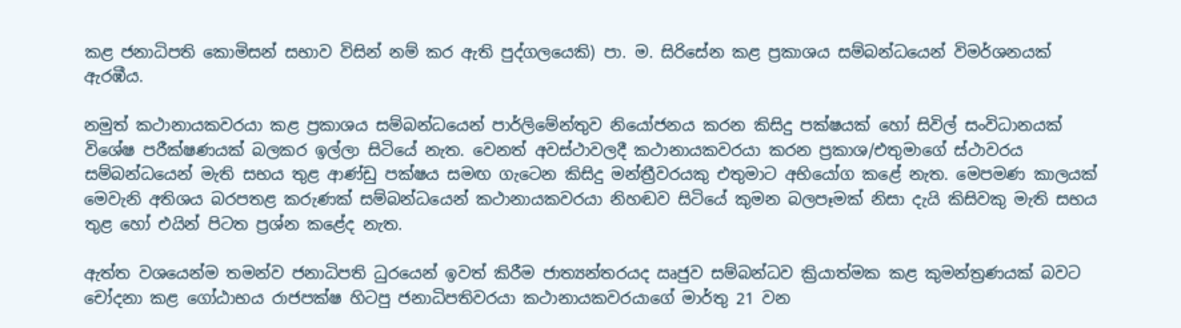කළ ජනාධිපති කොමිසන් සභාව විසින් නම් කර ඇති පුද්ගලයෙකි) පා. ම. සිරිසේන කළ ප්‍රකාශය සම්බන්ධයෙන් විමර්ශනයක් ඇරඹීය.

නමුත් කථානායකවරයා කළ ප්‍රකාශය සම්බන්ධයෙන් පාර්ලිමේන්තුව නියෝජනය කරන කිසිදු පක්ෂයක් හෝ සිවිල් සංවිධානයක් විශේෂ පරීක්ෂණයක් බලකර ඉල්ලා සිටියේ නැත. වෙනත් අවස්ථාවලදී කථානායකවරයා කරන ප්‍රකාශ/එතුමාගේ ස්ථාවරය සම්බන්ධයෙන් මැති සභය තුළ ආණ්ඩු පක්ෂය සමඟ ගැටෙන කිසිදු මන්ත්‍රීවරයකු එතුමාට අභියෝග කළේ නැත. මෙපමණ කාලයක් මෙවැනි අතිශය බරපතළ කරුණක් සම්බන්ධයෙන් කථානායකවරයා නිහඬව සිටියේ කුමන බලපෑමක් නිසා දැයි කිසිවකු මැති සභය තුළ හෝ එයින් පිටත ප්‍රශ්න කළේද නැත.

ඇත්ත වශයෙන්ම තමන්ව ජනාධිපති ධුරයෙන් ඉවත් කිරීම ජාත්‍යන්තරයද ඍජුව සම්බන්ධව ක්‍රියාත්මක කළ කුමන්ත්‍රණයක් බවට චෝදනා කළ ගෝඨාභය රාජපක්ෂ හිටපු ජනාධිපතිවරයා කථානායකවරයාගේ මාර්තු 21 වන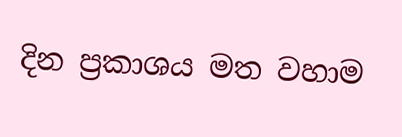දින ප්‍රකාශය මත වහාම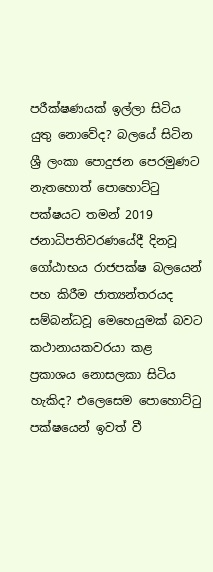පරීක්ෂණයක් ඉල්ලා සිටිය යුතු නොවේද? බලයේ සිටින ශ්‍රී ලංකා පොදුජන පෙරමුණට නැතහොත් පොහොට්ටු පක්ෂයට තමන් 2019 ජනාධිපතිවරණයේදී දිනවූ ගෝඨාභය රාජපක්ෂ බලයෙන් පහ කිරීම ජාත්‍යන්තරයද සම්බන්ධවූ මෙහෙයුමක් බවට කථානායකවරයා කළ ප්‍රකාශය නොසලකා සිටිය හැකිද? එලෙසෙම පොහොට්ටු පක්ෂයෙන් ඉවත් වී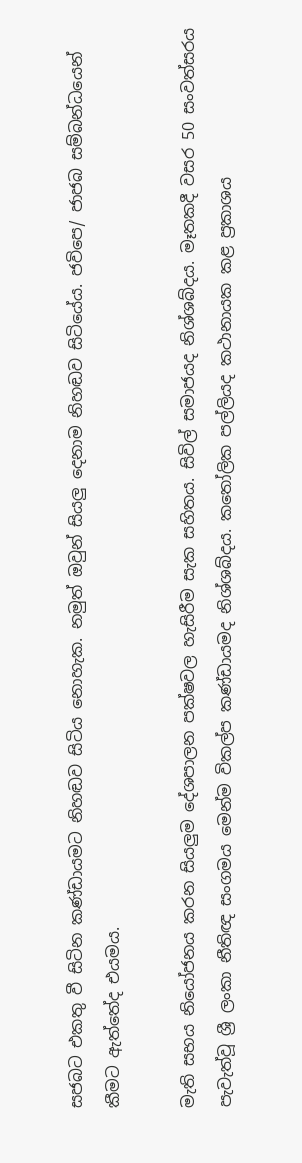සජබට එකතු වී සිටින කණ්ඩායමට නිහඬව සිටිය නොහැක. නමුත් ඔවුන් සියලු දෙනාම නිහඬව සිටියේය. ජවිපෙ/ ජාජබ සම්බන්ධයෙන් කීමට ඇත්තේද එයමය.

මැති සභය නියෝජනය කරන සියලුම දේශපාලන පක්ෂවල හැසිරීම සැක සහිතය. සිවිල් සමාජයද නිශ්ශබ්දය. මෑතකදී වසර 50 සංවත්සරය පැවැත්වූ ශ්‍රී ලංකා නීතිඥ සංගමය මෙන්ම විකල්ප කණ්ඩායමද නිශ්ශබ්දය. කතෝලික පල්ලියද කථානායක කළ ප්‍රකාශය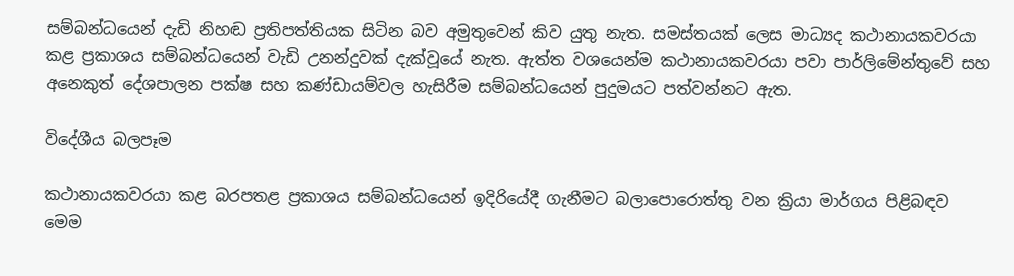සම්බන්ධයෙන් දැඩි නිහඬ ප්‍රතිපත්තියක සිටින බව අමුතුවෙන් කිව යුතු නැත. සමස්තයක් ලෙස මාධ්‍යද කථානායකවරයා කළ ප්‍රකාශය සම්බන්ධයෙන් වැඩි උනන්දුවක් දැක්වූයේ නැත. ඇත්ත වශයෙන්ම කථානායකවරයා පවා පාර්ලිමේන්තුවේ සහ අනෙකුත් දේශපාලන පක්ෂ සහ කණ්ඩායම්වල හැසිරීම සම්බන්ධයෙන් පුදුමයට පත්වන්නට ඇත.

විදේශීය බලපෑම

කථානායකවරයා කළ බරපතළ ප්‍රකාශය සම්බන්ධයෙන් ඉදිරියේදී ගැනීමට බලාපොරොත්තු වන ක්‍රියා මාර්ගය පිළිබඳව මෙම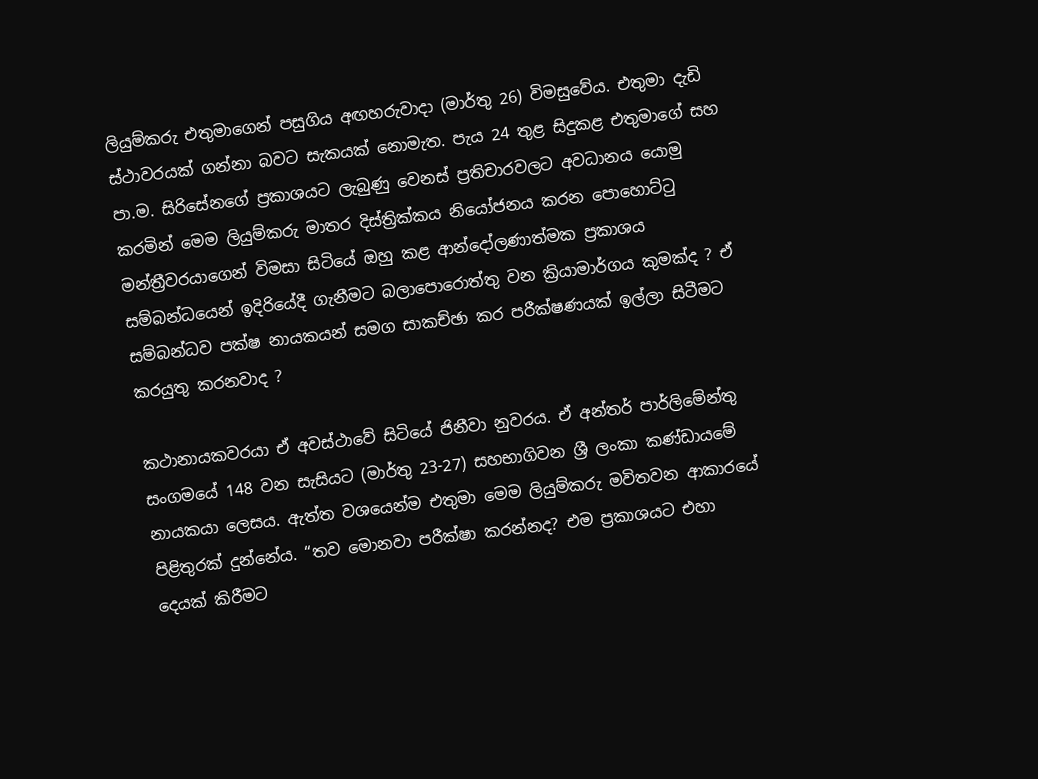ලියුම්කරු එතුමාගෙන් පසුගිය අඟහරුවාදා (මාර්තු 26) විමසුවේය. එතුමා දැඩි ස්ථාවරයක් ගන්නා බවට සැකයක් නොමැත. පැය 24 තුළ සිදුකළ එතුමාගේ සහ පා.ම. සිරිසේනගේ ප්‍රකාශයට ලැබුණු වෙනස් ප්‍රතිචාරවලට අවධානය යොමු කරමින් මෙම ලියුම්කරු මාතර දිස්ත්‍රික්කය නියෝජනය කරන පොහොට්ටු මන්ත්‍රීවරයාගෙන් විමසා සිටියේ ඔහු කළ ආන්දෝලණාත්මක ප්‍රකාශය සම්බන්ධයෙන් ඉදිරියේදී ගැනීමට බලාපොරොත්තු වන ක්‍රියාමාර්ගය කුමක්ද ? ඒ සම්බන්ධව පක්ෂ නායකයන් සමග සාකච්ඡා කර පරීක්ෂණයක් ඉල්ලා සිටීමට කරයුතු කරනවාද ?

කථානායකවරයා ඒ අවස්ථාවේ සිටියේ ජිනීවා නුවරය. ඒ අන්තර් පාර්ලිමේන්තු සංගමයේ 148 වන සැසියට (මාර්තු 23-27) සහභාගිවන ශ්‍රී ලංකා කණ්ඩායමේ නායකයා ලෙසය. ඇත්ත වශයෙන්ම එතුමා මෙම ලියුම්කරු මවිතවන ආකාරයේ පිළිතුරක් දුන්නේය. “තව මොනවා පරීක්ෂා කරන්නද? එම ප්‍රකාශයට එහා දෙයක් කිරීමට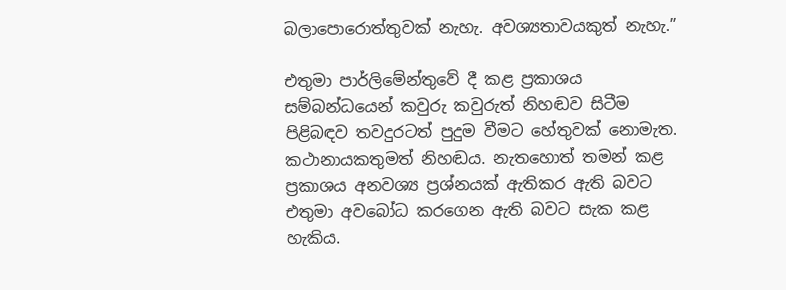බලාපොරොත්තුවක් නැහැ. අවශ්‍යතාවයකුත් නැහැ.”

එතුමා පාර්ලිමේන්තුවේ දී කළ ප්‍රකාශය සම්බන්ධයෙන් කවුරු කවුරුත් නිහඬව සිටීම පිළිබඳව තවදුරටත් පුදුම වීමට හේතුවක් නොමැත. කථානායකතුමත් නිහඬය. නැතහොත් තමන් කළ ප්‍රකාශය අනවශ්‍ය ප්‍රශ්නයක් ඇතිකර ඇති බවට එතුමා අවබෝධ කරගෙන ඇති බවට සැක කළ හැකිය.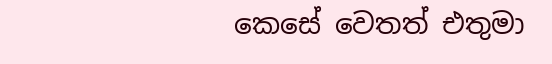කෙසේ වෙතත් එතුමා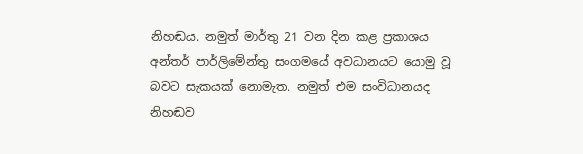නිහඬය. නමුත් මාර්තු 21 වන දින කළ ප්‍රකාශය අන්තර් පාර්ලිමේන්තු සංගමයේ අවධානයට යොමු වූ බවට සැකයක් නොමැත. නමුත් එම සංවිධානයද නිහඬව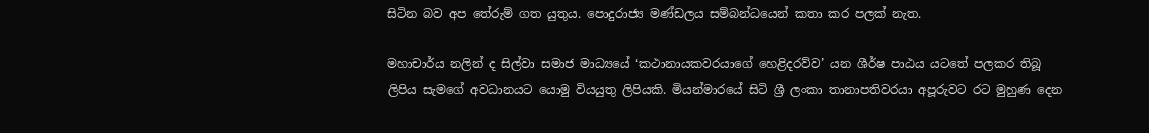සිටින බව අප තේරුම් ගත යුතුය. පොදුරාජ්‍ය මණ්ඩලය සම්බන්ධයෙන් කතා කර පලක් නැත.

මහාචාර්ය නලින් ද සිල්වා සමාජ මාධ්‍යයේ ‘කථානායකවරයාගේ හෙළිදරව්ව’ යන ශීර්ෂ පාඨය යටතේ පලකර තිබූ ලිපිය සැමගේ අවධානයට යොමු වියයුතු ලිපියකි. මියන්මාරයේ සිටි ශ්‍රී ලංකා තානාපතිවරයා අපූරුවට රට මුහුණ දෙන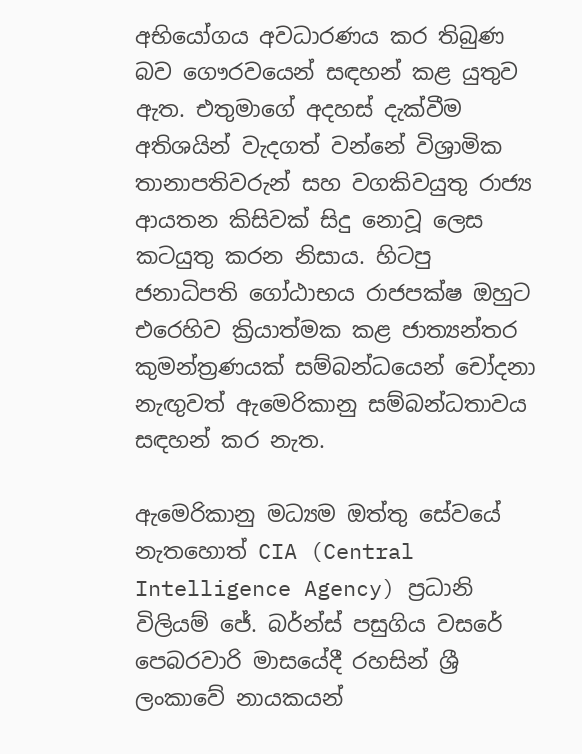අභියෝගය අවධාරණය කර තිබුණ බව ගෞරවයෙන් සඳහන් කළ යුතුව ඇත. එතුමාගේ අදහස් දැක්වීම අතිශයින් වැදගත් වන්නේ විශ්‍රාමික තානාපතිවරුන් සහ වගකිවයුතු රාජ්‍ය ආයතන කිසිවක් සිදු නොවූ ලෙස කටයුතු කරන නිසාය. හිටපු ජනාධිපති ගෝඨාභය රාජපක්ෂ ඔහුට එරෙහිව ක්‍රියාත්මක කළ ජාත්‍යන්තර කුමන්ත්‍රණයක් සම්බන්ධයෙන් චෝදනා නැඟුවත් ඇමෙරිකානු සම්බන්ධතාවය සඳහන් කර නැත.

ඇමෙරිකානු මධ්‍යම ඔත්තු සේවයේ නැතහොත් CIA (Central Intelligence Agency) ප්‍රධානි විලියම් ජේ. බර්න්ස් පසුගිය වසරේ පෙබරවාරි මාසයේදී රහසින් ශ්‍රී ලංකාවේ නායකයන්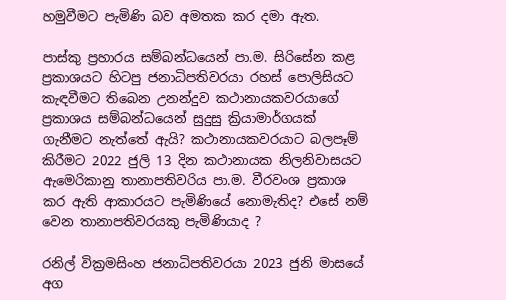හමුවීමට පැමිණි බව අමතක කර දමා ඇත.

පාස්කු ප්‍රහාරය සම්බන්ධයෙන් පා.ම. සිරිසේන කළ ප්‍රකාශයට හිටපු ජනාධිපතිවරයා රහස් පොලිසියට කැඳවීමට තිබෙන උනන්දුව කථානායකවරයාගේ ප්‍රකාශය සම්බන්ධයෙන් සුදුසු ක්‍රියාමාර්ගයක් ගැනීමට නැත්තේ ඇයි? කථානායකවරයාට බලපෑම් කිරීමට 2022 ජුලි 13 දින කථානායක නිලනිවාසයට ඇමෙරිකානු තානාපතිවරිය පා.ම. වීරවංශ ප්‍රකාශ කර ඇති ආකාරයට පැමිණියේ නොමැතිද? එසේ නම් වෙන තානාපතිවරයකු පැමිණියාද ?

රනිල් වික්‍රමසිංහ ජනාධිපතිවරයා 2023 ජුනි මාසයේ අග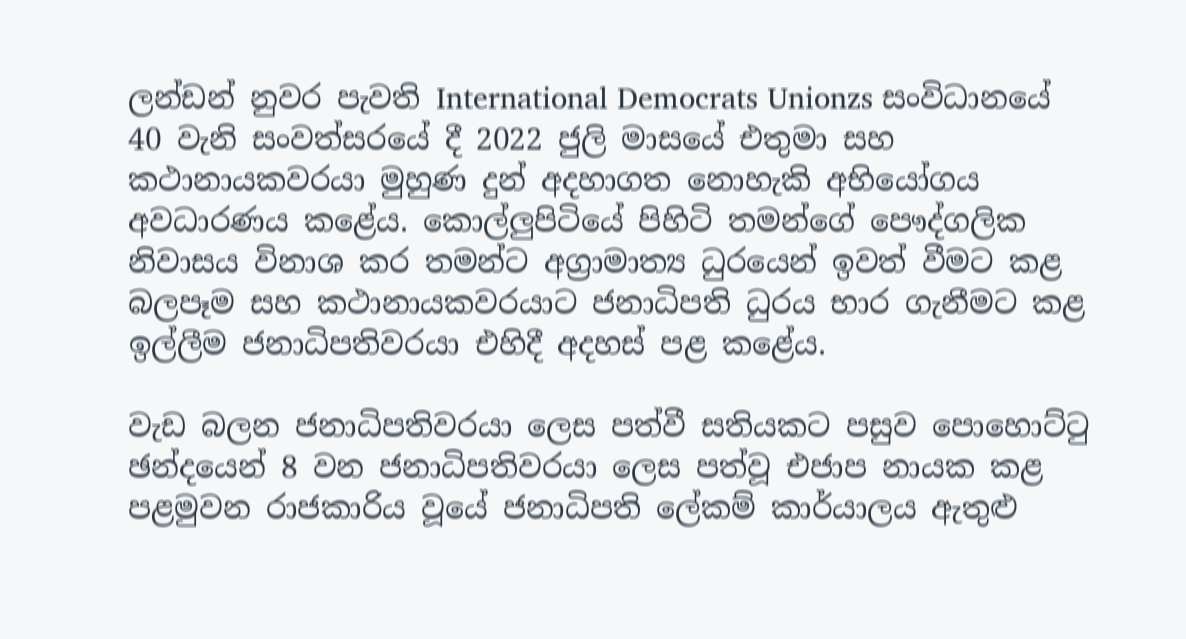ලන්ඩන් නුවර පැවති International Democrats Unionzs සංවිධානයේ 40 වැනි සංවත්සරයේ දී 2022 ජුලි මාසයේ එතුමා සහ කථානායකවරයා මුහුණ දුන් අදහාගත නොහැකි අභියෝගය අවධාරණය කළේය. කොල්ලුපිටියේ පිහිටි තමන්ගේ පෞද්ගලික නිවාසය විනාශ කර තමන්ට අග්‍රාමාත්‍ය ධුරයෙන් ඉවත් වීමට කළ බලපෑම සහ කථානායකවරයාට ජනාධිපති ධුරය භාර ගැනීමට කළ ඉල්ලීම ජනාධිපතිවරයා එහිදී අදහස් පළ කළේය.

වැඩ බලන ජනාධිපතිවරයා ලෙස පත්වී සතියකට පසුව පොහොට්ටු ඡන්දයෙන් 8 වන ජනාධිපතිවරයා ලෙස පත්වූ එජාප නායක කළ පළමුවන රාජකාරිය වූයේ ජනාධිපති ලේකම් කාර්යාලය ඇතුළු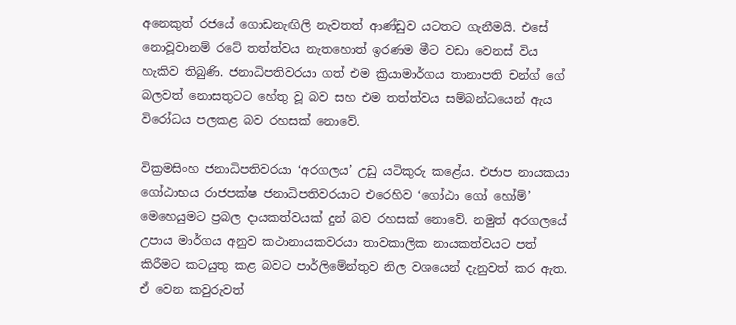අනෙකුත් රජයේ ගොඩනැඟිලි නැවතත් ආණ්ඩුව යටතට ගැනීමයි. එසේ නොවූවානම් රටේ තත්ත්වය නැතහොත් ඉරණම මීට වඩා වෙනස් විය හැකිව තිබුණි. ජනාධිපතිවරයා ගත් එම ක්‍රියාමාර්ගය තානාපති චන්ග් ගේ බලවත් නොසතුටට හේතු වූ බව සහ එම තත්ත්වය සම්බන්ධයෙන් ඇය විරෝධය පලකළ බව රහසක් නොවේ.

වික්‍රමසිංහ ජනාධිපතිවරයා ‘අරගලය’ උඩු යටිකුරු කළේය. එජාප නායකයා ගෝඨාභය රාජපක්ෂ ජනාධිපතිවරයාට එරෙහිව ‘ගෝඨා ගෝ හෝම්’ මෙහෙයුමට ප්‍රබල දායකත්වයක් දුන් බව රහසක් නොවේ. නමුත් අරගලයේ උපාය මාර්ගය අනුව කථානායකවරයා තාවකාලික නායකත්වයට පත් කිරීමට කටයුතු කළ බවට පාර්ලිමේන්තුව නිල වශයෙන් දැනුවත් කර ඇත. ඒ වෙන කවුරුවත්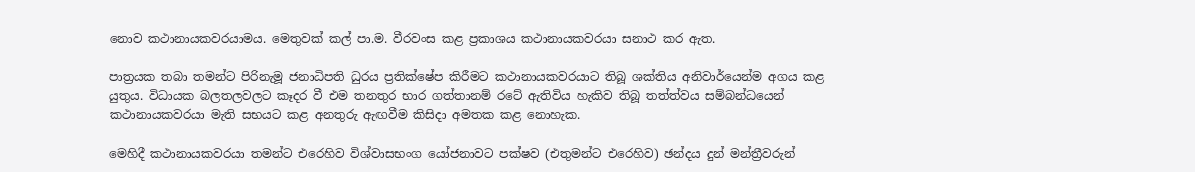නොව කථානායකවරයාමය. මෙතුවක් කල් පා.ම. වීරවංස කළ ප්‍රකාශය කථානායකවරයා සනාථ කර ඇත.

පාත්‍රයක තබා තමන්ට පිරිනැමූ ජනාධිපති ධුරය ප්‍රතික්ෂේප කිරීමට කථානායකවරයාට තිබූ ශක්තිය අනිවාර්යෙන්ම අගය කළ යුතුය. විධායක බලතලවලට කෑදර වී එම තනතුර භාර ගත්තානම් රටේ ඇතිවිය හැකිව තිබූ තත්ත්වය සම්බන්ධයෙන් කථානායකවරයා මැති සභයට කළ අනතුරු ඇඟවීම කිසිදා අමතක කළ නොහැක.

මෙහිදී කථානායකවරයා තමන්ට එරෙහිව විශ්වාසභංග යෝජනාවට පක්ෂව (එතුමන්ට එරෙහිව) ඡන්දය දුන් මන්ත්‍රීවරුන්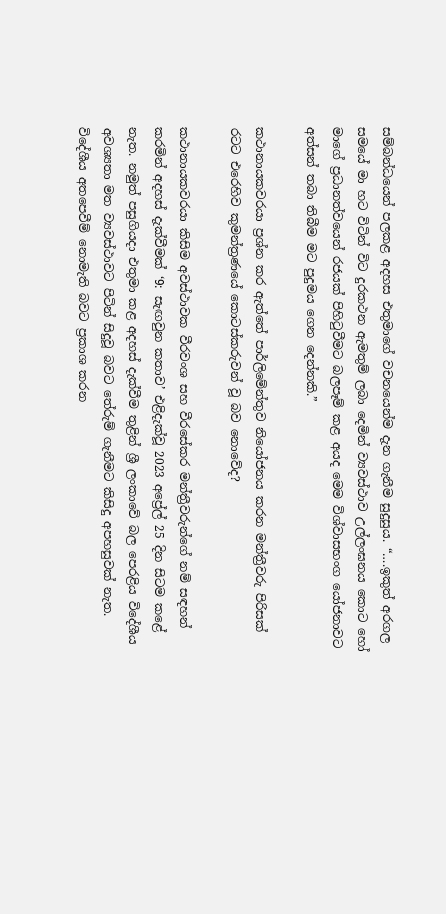සම්බන්ධයෙන් පලකළ අදහස එතුමාගේ වචනයෙන්ම දැන ගැනීම සුදුසුය. “….ඉකුත් අරගල සමයේ මා හට විටින් විට දුරකථන ඇමතුම් ලබා දෙමින් ව්‍යවස්ථාව උල්ලංඝනය කොට හෝ මාගේ ප්‍රධානත්වයෙන් රජයක් පිහිටුවීමට බලපෑම් කළ අයද මෙම විශ්වාසභංග යෝජනාවට අත්සන් තබා තිබීම මට පුදුමය ගෙන දෙන්නකි.”

කථානායකවරයා ප්‍රශ්න කර ඇත්තේ පාර්ලිමේන්තුව නියෝජනය කරන මන්ත්‍රීවරු පිරිසක් රටට එරෙහිව කුමන්ත්‍රණයේ කොටස්කරුවන් වූ බව නොවේද?

කථානායකවරයා කිසිම අවස්ථාවක වීරවංශ සහ වීරසේකර මන්ත්‍රීවරුන්ගේ නම් සඳහන් කරමින් අදහස් දැක්වීමක් ‘9: සැඟවුන කතාව’ එළිදැක්වූ 2023 අප්‍රේල් 25 දින සිටම කළේ නැත. නමුත් පසුගියදා එතුමා කළ අදහස් දැක්වීම තුළින් ශ්‍රී ලංකාවේ බල පෙරළිය විදේශීය අවශ්‍යතා මත ව්‍යවස්ථාවට පිටින් සිදුවූ බවට තේරුම් ගැනීමට කිසිදු අපහසුවක් නැත. විදේශීය අතපෙවීම් නොමැති බවට ප්‍රකාශ කරන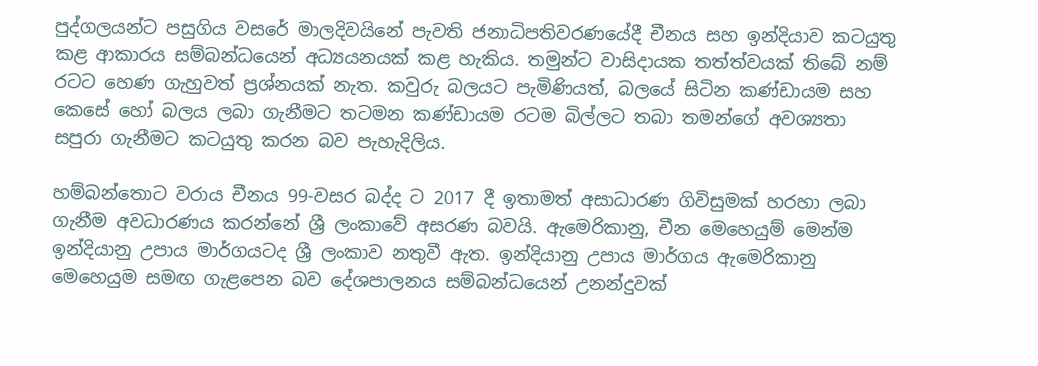පුද්ගලයන්ට පසුගිය වසරේ මාලදිවයිනේ පැවති ජනාධිපතිවරණයේදී චීනය සහ ඉන්දියාව කටයුතු කළ ආකාරය සම්බන්ධයෙන් අධ්‍යයනයක් කළ හැකිය. තමුන්ට වාසිදායක තත්ත්වයක් තිබේ නම් රටට හෙණ ගැහුවත් ප්‍රශ්නයක් නැත. කවුරු බලයට පැමිණියත්, බලයේ සිටින කණ්ඩායම සහ කෙසේ හෝ බලය ලබා ගැනීමට තටමන කණ්ඩායම රටම බිල්ලට තබා තමන්ගේ අවශ්‍යතා සපුරා ගැනීමට කටයුතු කරන බව පැහැදිලිය.

හම්බන්තොට වරාය චීනය 99-වසර බද්ද ට 2017 දී ඉතාමත් අසාධාරණ ගිවිසුමක් හරහා ලබා ගැනීම අවධාරණය කරන්නේ ශ්‍රී ලංකාවේ අසරණ බවයි. ඇමෙරිකානු, චීන මෙහෙයුම් මෙන්ම ඉන්දියානු උපාය මාර්ගයටද ශ්‍රී ලංකාව නතුවී ඇත. ඉන්දියානු උපාය මාර්ගය ඇමෙරිකානු මෙහෙයුම සමඟ ගැළපෙන බව දේශපාලනය සම්බන්ධයෙන් උනන්දුවක්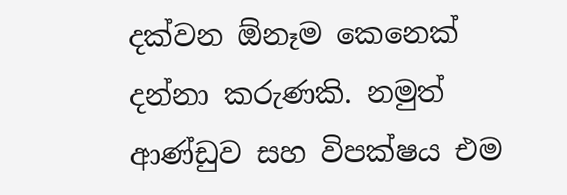දක්වන ඕනෑම කෙනෙක් දන්නා කරුණකි. නමුත් ආණ්ඩුව සහ විපක්ෂය එම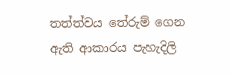තත්ත්වය තේරුම් ගෙන ඇති ආකාරය පැහැදිලි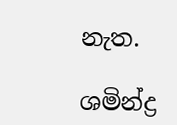නැත.

ශමින්ද්‍ර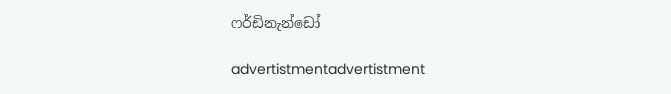ෆර්ඩිනැන්ඩෝ

advertistmentadvertistment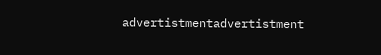advertistmentadvertistment